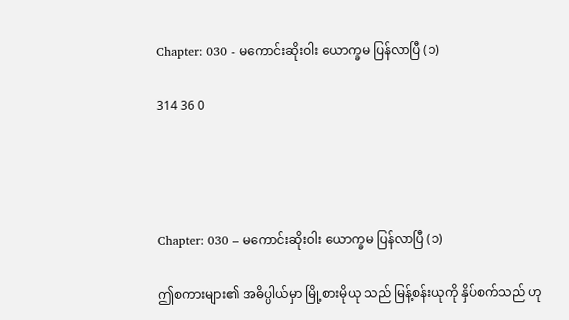Chapter: 030 - မကောင်းဆိုးဝါး ယောက္ခမ ပြန်လာပြီ (၁)

314 36 0




Chapter: 030 – မကောင်းဆိုးဝါး ယောက္ခမ ပြန်လာပြီ (၁)

ဤစကားများ၏ အဓိပ္ပါယ်မှာ မြို့စားမိုယု သည် မြန့်စန်းယုကို နှိပ်စက်သည် ဟု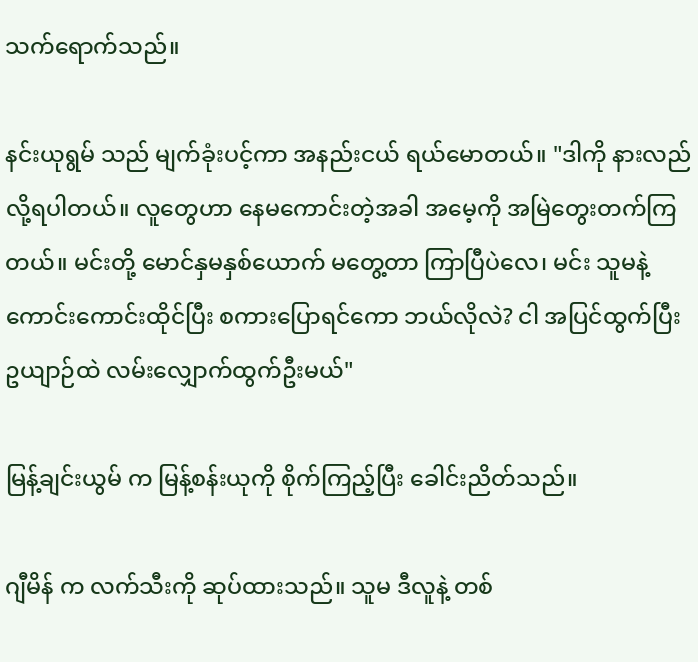သက်ရောက်သည်။

နင်းယုရွမ် သည် မျက်ခုံးပင့်ကာ အနည်းငယ် ရယ်မောတယ်။ "ဒါကို နားလည်လို့ရပါတယ်။ လူတွေဟာ နေမကောင်းတဲ့အခါ အမေ့ကို အမြဲတွေးတက်ကြတယ်။ မင်းတို့ မောင်နှမနှစ်ယောက် မတွေ့တာ ကြာပြီပဲလေ၊ မင်း သူမနဲ့ကောင်းကောင်းထိုင်ပြီး စကားပြောရင်ကော ဘယ်လိုလဲ? ငါ အပြင်ထွက်ပြီး ဥယျာဉ်ထဲ လမ်းလျှောက်ထွက်ဦးမယ်"

မြန့်ချင်းယွမ် က မြန့်စန်းယုကို စိုက်ကြည့်ပြီး ခေါင်းညိတ်သည်။

ဂျီမိန် က လက်သီးကို ဆုပ်ထားသည်။ သူမ ဒီလူနဲ့ တစ်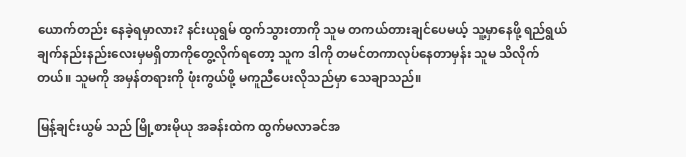ယောက်တည်း နေခဲ့ရမှာလား? နင်းယုရွမ် ထွက်သွားတာကို သူမ တကယ်တားချင်ပေမယ့် သူ့မှာနေဖို့ ရည်ရွယ်ချက်နည်းနည်းလေးမှမရှိတာကိုတွေ့လိုက်ရတော့ သူက ဒါကို တမင်တကာလုပ်နေတာမှန်း သူမ သိလိုက်တယ်။ သူမကို အမှန်တရားကို ဖုံးကွယ်ဖို့ မကူညီပေးလိုသည်မှာ သေချာသည်။

မြန့်ချင်းယွမ် သည် မြို့စားမိုယု အခန်းထဲက ထွက်မလာခင်အ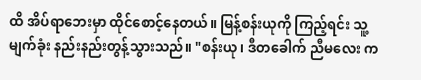ထိ အိပ်ရာဘေးမှာ ထိုင်စောင့်နေတယ်။ မြန့်စန်းယုကို ကြည့်ရင်း သူ့မျက်ခုံး နည်းနည်းတွန့်သွားသည်။ "စန်းယု၊ ဒီတခေါက် ညီမလေး က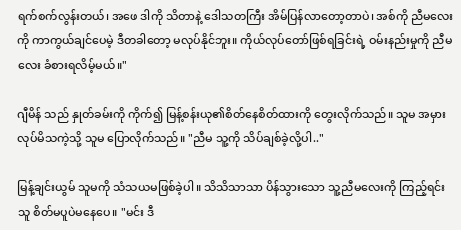ရက်စက်လွန်းတယ်၊ အဖေ ဒါကို သိတာနဲ့ ဒေါသတကြီး အိမ်ပြန်လာတော့တာပဲ၊ အစ်ကို ညီမလေးကို ကာကွယ်ချင်ပေမဲ့ ဒီတခါတော့ မလုပ်နိုင်ဘူး။ ကိုယ်လုပ်တော်ဖြစ်ရခြင်းရဲ့ ဝမ်းနည်းမှုကို ညီမလေး ခံစားရလိမ့်မယ်။"

ဂျီမိန် သည် နှုတ်ခမ်းကို ကိုက်၍ မြန့်စန်းယု၏စိတ်နေစိတ်ထားကို တွေးလိုက်သည်။ သူမ အမှားလုပ်မိသကဲ့သို့ သူမ ပြောလိုက်သည်။ "ညီမ သူ့ကို သိပ်ချစ်ခဲ့လို့ပါ.."

မြန့်ချင်းယွမ် သူမကို သံသယမဖြစ်ခဲ့ပါ။ သိသိသာသာ ပိန်သွားသော သူ့ညီမလေးကို ကြည့်ရင်း သူ စိတ်မပူပဲမနေပေ။ "မင်း ဒီ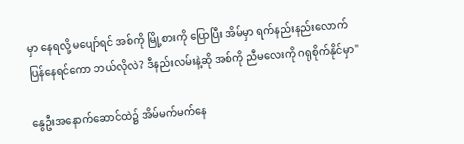မှာ နေရလို့ မပျော်ရင် အစ်ကို မြို့စားကို ပြောပြီး အိမ်မှာ ရက်နည်းနည်းလောက် ပြန်နေရင်ကော ဘယ်လိုလဲ? ဒီနည်းလမ်းနဲ့ဆို အစ်ကို ညီမလေးကို ဂရုစိုက်နိုင်မှာ"

နွေဦးအနောက်ဆောင်ထဲ၌ အိမ်မက်မက်နေ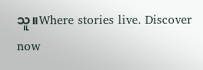သူ။Where stories live. Discover now